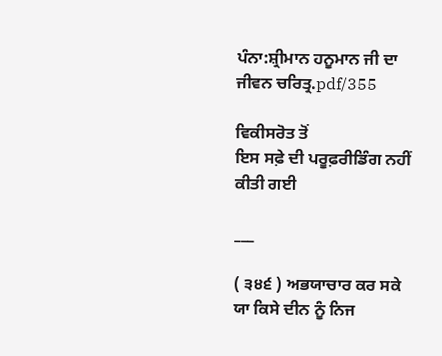ਪੰਨਾ:ਸ਼੍ਰੀਮਾਨ ਹਨੂਮਾਨ ਜੀ ਦਾ ਜੀਵਨ ਚਰਿਤ੍ਰ.pdf/355

ਵਿਕੀਸਰੋਤ ਤੋਂ
ਇਸ ਸਫ਼ੇ ਦੀ ਪਰੂਫ਼ਰੀਡਿੰਗ ਨਹੀਂ ਕੀਤੀ ਗਈ

___

( ੩੪੬ ) ਅਭਯਾਚਾਰ ਕਰ ਸਕੇ ਯਾ ਕਿਸੇ ਦੀਨ ਨੂੰ ਨਿਜ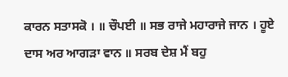ਕਾਰਨ ਸਤਾਸਕੋ । ॥ ਚੌਪਈ ॥ ਸਭ ਰਾਜੇ ਮਹਾਰਾਜੇ ਜਾਨ । ਹੂਏ ਦਾਸ ਅਰ ਆਗੜਾ ਵਾਨ ॥ ਸਰਬ ਦੇਸ਼ ਮੈਂ ਬਹੁ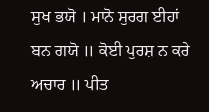ਸੁਖ ਭਯੋ । ਮਾਨੋ ਸੁਰਗ ਈਹਾਂ ਬਨ ਗਯੋ ॥ ਕੋਈ ਪੁਰਸ਼ ਨ ਕਰੇ ਅਚਾਰ ॥ ਪੀਤ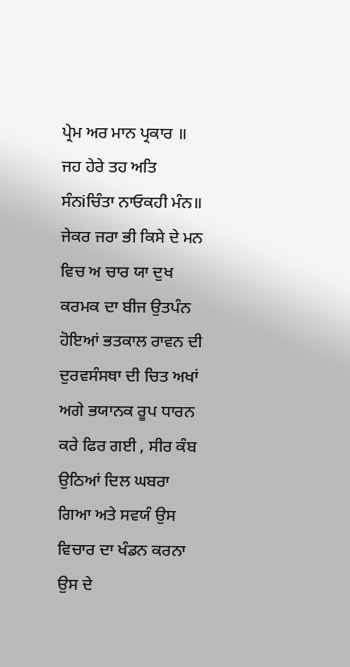ਪ੍ਰੇਮ ਅਰ ਮਾਨ ਪ੍ਰਕਾਰ ॥ ਜਹ ਹੇਰੇ ਤਹ ਅਤਿ ਸੰਨiਚਿੰਤਾ ਨਾਓਕਹੀ ਮੰਨ॥ ਜੇਕਰ ਜਰਾ ਭੀ ਕਿਸੇ ਦੇ ਮਨ ਵਿਚ ਅ ਚਾਰ ਯਾ ਦੁਖ ਕਰਮਕ ਦਾ ਬੀਜ ਉਤਪੰਨ ਹੋਇਆਂ ਭਤਕਾਲ ਰਾਵਨ ਦੀ ਦੁਰਵਸੰਸਥਾ ਦੀ ਚਿਤ ਅਖਾਂ ਅਗੇ ਭਯਾਨਕ ਰੂਪ ਧਾਰਨ ਕਰੇ ਫਿਰ ਗਈ , ਸੀਰ ਕੰਬ ਉਠਿਆਂ ਦਿਲ ਘਬਰਾ ਗਿਆ ਅਤੇ ਸਵਯੰ ਉਸ ਵਿਚਾਰ ਦਾ ਖੰਡਨ ਕਰਨਾ ਉਸ ਦੇ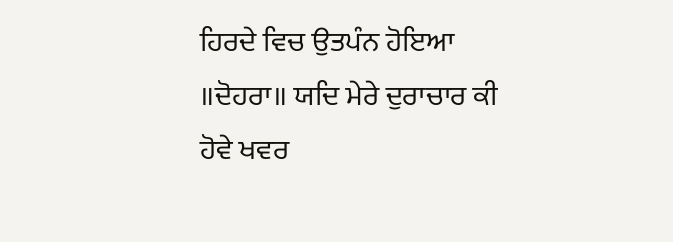ਹਿਰਦੇ ਵਿਚ ਉਤਪੰਨ ਹੋਇਆ ॥ਦੋਹਰਾ॥ ਯਦਿ ਮੇਰੇ ਦੁਰਾਚਾਰ ਕੀ ਹੋਵੇ ਖਵਰ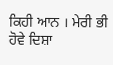ਕਿਹੀ ਆਨ । ਮੇਰੀ ਭੀ ਹੋਵੇ ਦਿਸ਼ਾ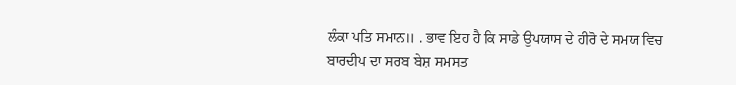ਲੰਕਾ ਪਤਿ ਸਮਾਨ॥ . ਭਾਵ ਇਹ ਹੈ ਕਿ ਸਾਡੇ ਉਪਯਾਸ ਦੇ ਹੀਰੋ ਦੇ ਸਮਯ ਵਿਚ ਬਾਰਦੀਪ ਦਾ ਸਰਬ ਬੇਸ਼ ਸਮਸਤ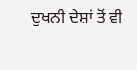ਦੁਖਨੀ ਦੇਸ਼ਾਂ ਤੋਂ ਵੀ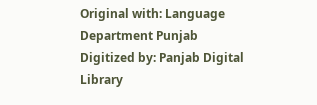Original with: Language Department Punjab Digitized by: Panjab Digital Library